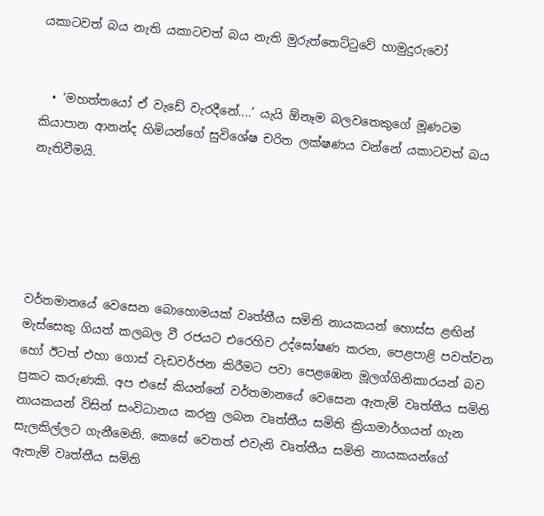යකාටවත් බය නැති යකාටවත් බය නැති මුරුත්තෙට්ටුවේ හාමුදුරුවෝ


  • ‘මහත්තයෝ ඒ වැඩේ වැරදීනේ....’ යැයි ඕනෑම බලවතෙකුගේ මූණටම කියාපාන ආනන්ද හිමියන්ගේ සුවිශේෂ චරිත ලක්ෂණය වන්නේ යකාටවත් බය නැතිවීමයි.





වර්තමානයේ වෙසෙන බොහොමයක් වෘත්තීය සමිති නායකයන් හොස්ස ළඟින් මැස්සෙකු ගියත් කලබල වී රජයට එරෙහිව උද්ඝෝෂණ කරන, පෙළපාළි පවත්වන හෝ ඊටත් එහා ගොස් වැඩවර්ජන කිරීමට පවා පෙළඹෙන මූලග්ගිනිකාරයන් බව ප්‍රකට කරුණකි. අප එසේ කියන්නේ වර්තමානයේ වෙසෙන ඇතැම් වෘත්තීය සමිති නායකයන් විසින් සංවිධානය කරනු ලබන වෘත්තීය සමිති ක්‍රියාමාර්ගයන් ගැන සැලකිල්ලට ගැනීමෙනි. කෙසේ වෙතත් එවැනි වෘත්තීය සමිති නායකයන්ගේ ඇතැම් වෘත්තීය සමිති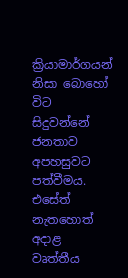ක්‍රියාමාර්ගයන් නිසා බොහෝ විට සිදුවන්නේ ජනතාව අපහසුවට පත්වීමය. එසේත් නැතහොත් අද‌ාළ වෘත්තීය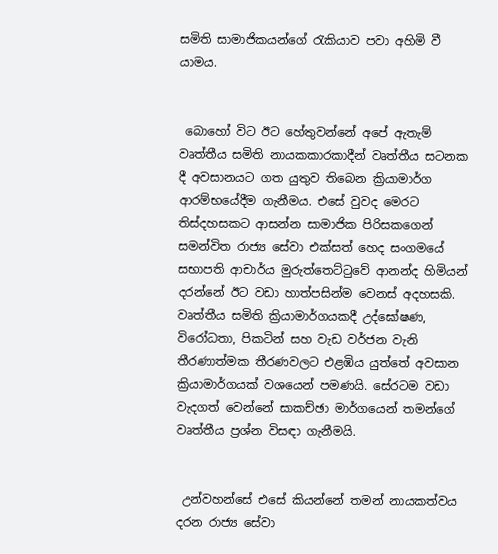සමිති සාමාජිකයන්ගේ රැකියාව පවා අහිමි වී යාමය.


 බොහෝ විට ඊට හේතුවන්නේ අපේ ඇතැම් වෘත්තීය සමිති නායකකාරකාදීන් වෘත්තීය සටනක දී අවසානයට ගත යුතුව තිබෙන ක්‍රියාමාර්ග ආරම්භයේදීම ගැනීමය. එසේ වුවද මෙරට තිස්දහසකට ආසන්න සාමාජික පිරිසකගෙන් සමන්විත රාජ්‍ය සේවා එක්සත් හෙද සංගමයේ සභාපති ආචාර්ය මුරුත්තෙට්ටුවේ ආනන්ද හිමියන් දරන්නේ ඊට වඩා හාත්පසින්ම වෙනස් අදහසකි. වෘත්තීය සමිති ක්‍රියාමාර්ගයකදී උද්ඝෝෂණ, විරෝධතා, පිකටින් සහ වැඩ වර්ජන වැනි තීරණාත්මක තීරණවලට එළඹිය යුත්තේ අවසාන ක්‍රියාමාර්ගයක් වශයෙන් පමණයි. සේරටම වඩා වැදගත් වෙන්නේ සාකච්ඡා මාර්ගයෙන් තමන්ගේ වෘත්තීය ප්‍රශ්න විසඳා ගැනීමයි.


 උන්වහන්සේ එසේ කියන්නේ තමන් නායකත්වය දරන රාජ්‍ය සේවා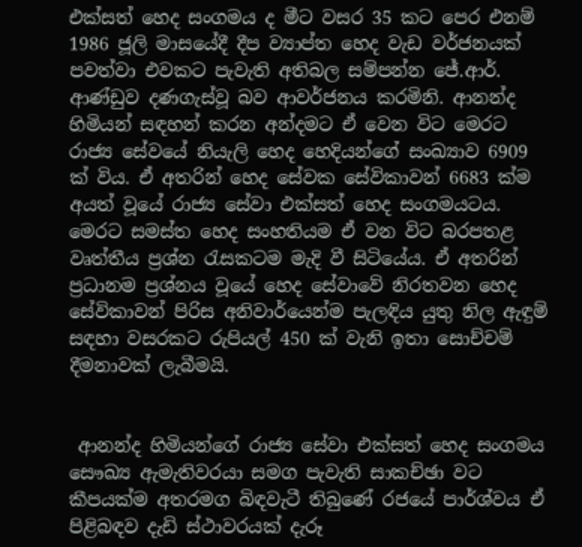එක්සත් හෙද සංගමය ද මීට වසර 35 කට පෙර එනම් 1986 ජූලි මාසයේදී දීප ව්‍යාප්ත හෙද වැඩ වර්ජනයක් පවත්වා එවකට පැවැති අතිබල සම්පන්න ජේ.ආර්. ආණ්ඩුව දණගැස්වූ බව ආවර්ජනය කරමිනි. ආනන්ද හිමියන් සඳහන් කරන අන්දමට ඒ වෙන විට මෙරට රාජ්‍ය සේවයේ නියැලි හෙද හෙදියන්ගේ සංඛ්‍යාව 6909 ක් විය. ඒ අතරින් හෙද සේවක සේවිකාවන් 6683 ක්ම අයත් වූයේ රාජ්‍ය සේවා එක්සත් හෙද සංගමයටය.
මෙරට සමස්ත හෙද සංහතියම ඒ වන විට බරපතළ වෘත්තීය ප්‍රශ්න රැසකටම මැදි වී සිටියේය. ඒ අතරින් ප්‍රධානම ප්‍රශ්නය වූයේ හෙද සේවාවේ නිරතවන හෙද සේවිකාවන් පිරිස අනිවාර්යෙන්ම පැලඳිය යුතු නිල ඇඳුම් සඳහා වසරකට රුපියල් 450 ක් වැනි ඉතා සොච්චම් දීමනාවක් ලැබීමයි.


 ආනන්ද හිමියන්ගේ රාජ්‍ය සේවා එක්සත් හෙද සංගමය සෞඛ්‍ය ඇමැතිවරයා සමග පැවැති සාකච්ඡා වට කීපයක්ම අතරමග බිඳවැටී තිබුණේ රජයේ පාර්ශ්වය ඒ පිළිබඳව දැඩි ස්ථාවරයක් දැරූ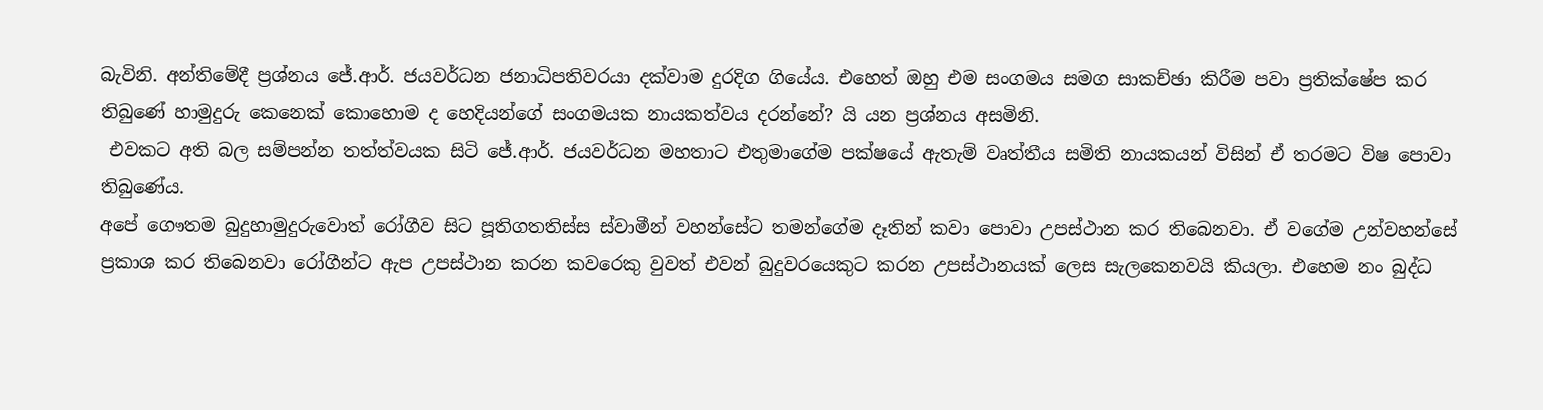බැවිනි. අන්තිමේදී ප්‍රශ්නය ජේ.ආර්. ජයවර්ධන ජනාධිපතිවරයා දක්වාම දුරදිග ගියේය. එහෙත් ඔහු එම සංගමය සමග සාකච්ඡා කිරීම පවා ප්‍රතික්ෂේප කර තිබුණේ හාමුදුරු කෙනෙක් කොහොම ද හෙදියන්ගේ සංගමයක නායකත්වය දරන්නේ? යි යන ප්‍රශ්නය අසමිනි.
 එවකට අති බල සම්පන්න තත්ත්වයක සිටි ජේ.ආර්. ජයවර්ධන මහතාට එතුමාගේම පක්ෂයේ ඇතැම් වෘත්තීය සමිති නායකයන් විසින් ඒ තරමට විෂ පොවා තිබුණේය.
අපේ ගෞතම බුදුහාමුදුරුවොත් රෝගීව සිට පූතිගතතිස්ස ස්වාමීන් වහන්සේට තමන්ගේම දෑතින් කවා පොවා උපස්ථාන කර තිබෙනවා. ඒ වගේම උන්වහන්සේ ප්‍රකාශ කර තිබෙනවා රෝගීන්ට ඇප උපස්ථාන කරන කවරෙකු වුවත් එවන් බුදුවරයෙකුට කරන උපස්ථානයක් ලෙස සැලකෙනවයි කියලා. එහෙම නං බුද්ධ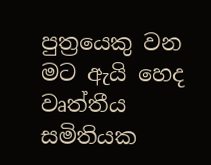පුත්‍රයෙකු වන මට ඇයි හෙද වෘත්තීය සමිතියක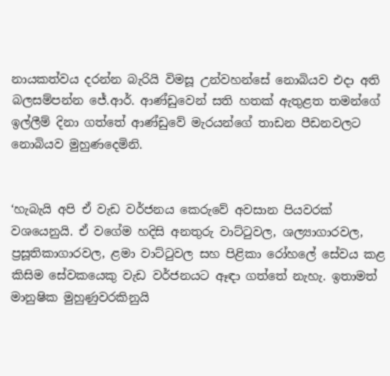නායකත්වය දරන්න බැරියි විමසූ උන්වහන්සේ නොබියව එද‌ා අති බලසම්පන්න ජේ.ආර්. ආණ්ඩුවෙන් සති හතක් ඇතුළත තමන්ගේ ඉල්ලීම් දිනා ගත්තේ ආණ්ඩුවේ මැරයන්ගේ තාඩන පීඩනවලට නොබියව මුහුණදෙමිනි.


‘හැබැයි අපි ඒ වැඩ වර්ජනය කෙරුවේ අවසාන පියවරක් වශයෙනුයි. ඒ වගේම හදිසි අනතුරු වාට්ටුවල, ශල්‍යාගාරවල, ප්‍රසූතිකාගාරවල, ළමා වාට්ටුවල සහ පිළිකා රෝහලේ සේවය කළ කිසිම සේවකයෙකු වැඩ වර්ජනයට ඈඳ‌ා ගත්තේ නැහැ. ඉතාමත් මානුෂික මුහුණුවරකිනුයි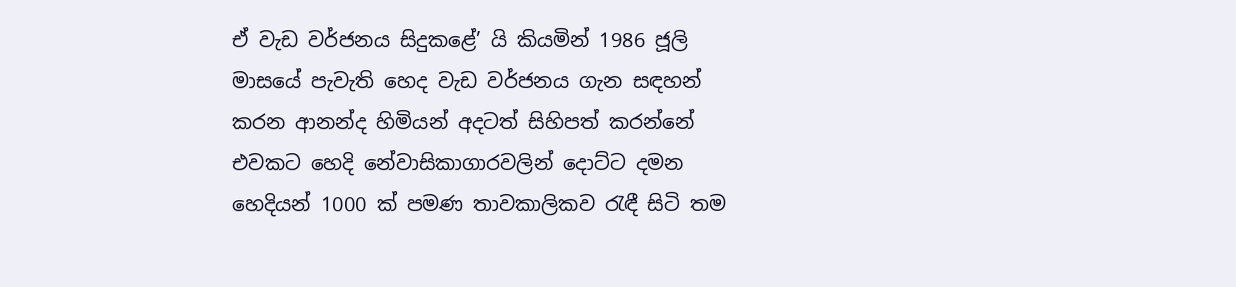ඒ වැඩ වර්ජනය සිදුකළේ’ යි කියමින් 1986 ජූලි මාසයේ පැවැති හෙද වැඩ වර්ජනය ගැන සඳහන් කරන ආනන්ද හිමියන් අදටත් සිහිපත් කරන්නේ එවකට හෙදි නේවාසිකාගාරවලින් දොට්ට දමන හෙදියන් 1000 ක් පමණ තාවකාලිකව රැඳී සිටි තම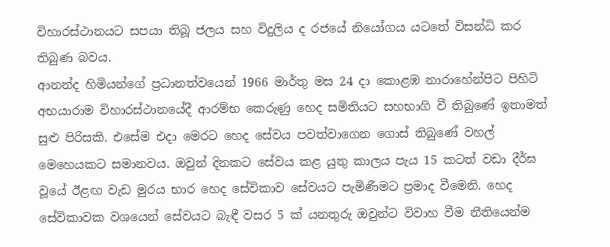විහාරස්ථානයට සපයා තිබූ ජලය සහ විදුලිය ද රජයේ නියෝගය යටතේ විසන්ධි කර තිබුණ බවය.
ආනන්ද හිමියන්ගේ ප්‍රධානත්වයෙන් 1966 මාර්තු මස 24 ද‌ා කොළඹ නාරාහේන්පිට පිහිටි අභයාරාම විහාරස්ථානයේදී ආරම්භ කෙරුණු හෙද සමිතියට සහභාගි වී තිබුණේ ඉතාමත් සුළු පිරිසකි. එසේම එද‌ා මෙරට හෙද සේවය පවත්වාගෙන ගොස් තිබුණේ වහල් මෙහෙයකට සමානවය. ඔවුන් දිනකට සේවය කළ යුතු කාලය පැය 15 කටත් වඩා දීර්ඝ වූයේ ඊළඟ වැඩ මුරය භාර හෙද සේවිකාව සේවයට පැමිණීමට ප්‍රමාද වීමෙනි. හෙද සේවිකාවක වශයෙන් සේවයට බැඳී වසර 5 ක් යනතුරු ඔවුන්ට විවාහ වීම නීතියෙන්ම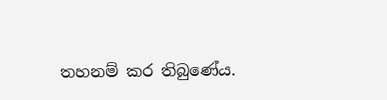තහනම් කර තිබුණේය.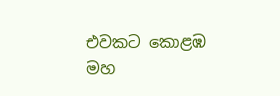එවකට කොළඹ මහ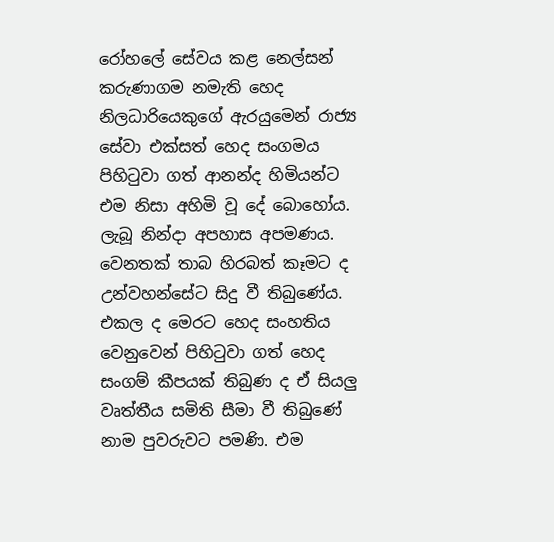රෝහලේ සේවය කළ නෙල්සන් කරුණාගම නමැති හෙද නිලධාරියෙකුගේ ඇරයුමෙන් රාජ්‍ය සේවා එක්සත් හෙද සංගමය පිහිටුවා ගත් ආනන්ද හිමියන්ට එම නිසා අහිමි වූ දේ බොහෝය. ලැබූ නින්ද‌ා අපහාස අපමණය. වෙනතක් තාබ හිරබත් කෑමට ද උන්වහන්සේට සිදු වී තිබුණේය.
එකල ද මෙරට හෙද සංහතිය වෙනුවෙන් පිහිටුවා ගත් හෙද සංගම් කීපයක් තිබුණ ද ඒ සියලු වෘත්තීය සමිති සීමා වී තිබුණේ නාම පුවරුවට පමණි. එම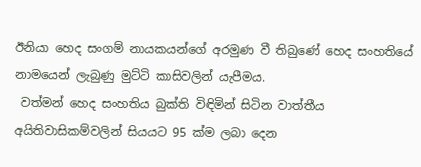ඊනියා හෙද සංගම් නායකයන්ගේ අරමුණ වී තිබුණේ හෙද සංහතියේ නාමයෙන් ලැබුණු මුට්ටි කාසිවලින් යැපීමය.
 වත්මන් හෙද සංහතිය බුක්ති විඳිමින් සිටින වාත්තීය අයිතිවාසිකම්වලින් සියයට 95 ක්ම ලබා දෙන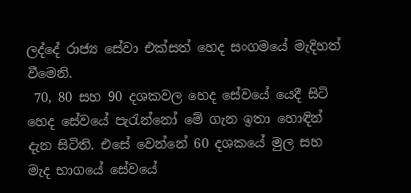ලද්දේ රාජ්‍ය සේවා එක්සත් හෙද සංගමයේ මැදිහත් වීමෙනි.
 70, 80 සහ 90 දශකවල හෙද සේවයේ යෙදී සිටි හෙද සේවයේ පැරැන්නෝ මේ ගැන ඉතා හොඳින් දැන සිටිති. එසේ වෙන්නේ 60 දශකයේ මුල සහ මැද භාගයේ සේවයේ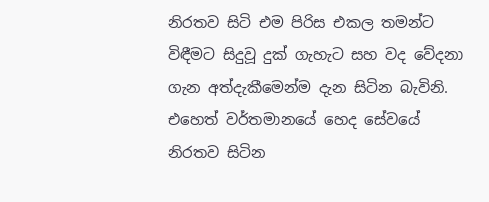නිරතව සිටි එම පිරිස එකල තමන්ට විඳීමට සිදුවූ දුක් ගැහැට සහ වද වේදනා ගැන අත්දැකීමෙන්ම දැන සිටින බැවිනි. එහෙත් වර්තමානයේ හෙද සේවයේ නිරතව සිටින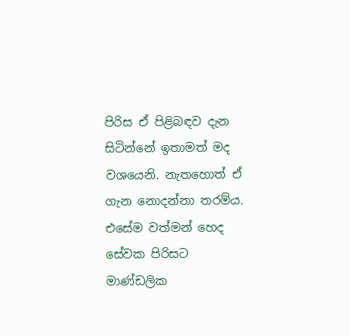පිරිස ඒ පිළිබඳව දැන සිටින්නේ ඉතාමත් මද වශයෙනි. නැතහොත් ඒ ගැන නොදන්නා තරම්ය.
එසේම වත්මන් හෙද සේවක පිරිසට මාණ්ඩලික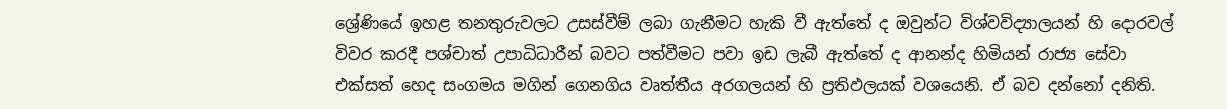ශ්‍රේණියේ ඉහළ තනතුරුවලට උසස්වීම් ලබා ගැනීමට හැකි වී ඇත්තේ ද ඔවුන්ට විශ්වවිද්‍යාලයන් හි දොරවල් විවර කරදී පශ්චාත් උපාධිධාරීන් බවට පත්වීමට පවා ඉඩ ලැබී ඇත්තේ ද ආනන්ද හිමියන් රාජ්‍ය සේවා එක්සත් හෙද සංගමය මගින් ගෙනගිය වෘත්තීය අරගලයන් හි ප්‍රතිඵලයක් වශයෙනි. ඒ බව දන්නෝ දනිති.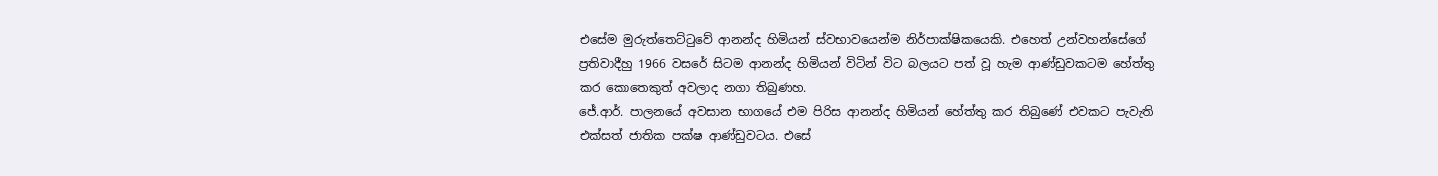එසේම මුරුත්තෙට්ටුවේ ආනන්ද හිමියන් ස්වභාවයෙන්ම නිර්පාක්ෂිකයෙකි. එහෙත් උන්වහන්සේගේ ප්‍රතිවාදීහු 1966 වසරේ සිටම ආනන්ද හිමියන් විටින් විට බලයට පත් වූ හැම ආණ්ඩුවකටම හේත්තු කර කොතෙකුත් අවලාද නගා තිබුණහ.
ජේ.ආර්. පාලනයේ අවසාන භාගයේ එම පිරිස ආනන්ද හිමියන් හේත්තු කර තිබුණේ එවකට පැවැති එක්සත් ජාතික පක්ෂ ආණ්ඩුවටය. එසේ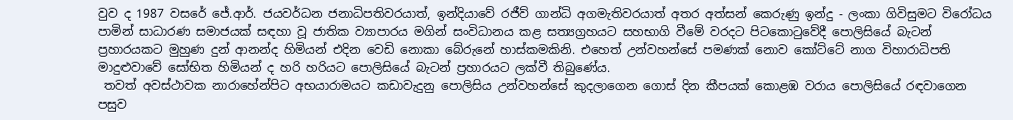වුව ද 1987 වසරේ ජේ.ආර්. ජයවර්ධන ජනාධිපතිවරයාත්, ඉන්දියාවේ රජීව් ගාන්ධි අගමැතිවරයාත් අතර අත්සන් කෙරුණු ඉන්දු - ලංකා ගිවිසුමට විරෝධය පාමින් සාධාරණ සමාජයක් සඳහා වූ ජාතික ව්‍යාපාරය මගින් සංවිධානය කළ සත්‍යග්‍රහයට සහභාගි වීමේ වරදට පිටකොටුවේදී පොලිසියේ බැටන් ප්‍රහාරයකට මුහුණ දුන් ආනන්ද හිමියන් එදින වෙඩි නොකා බේරුනේ හාස්කමකිනි. එහෙත් උන්වහන්සේ පමණක් නොව කෝට්ටේ නාග විහාරාධිපති මාදුළුවාවේ සෝභිත හිමියන් ද හරි හරියට පොලිසියේ බැටන් ප්‍රහාරයට ලක්වී තිබුණේය.
 තවත් අවස්ථාවක නාරාහේන්පිට අභයාරාමයට කඩාවැදුනු පොලිසිය උන්වහන්සේ කුදලාගෙන ගොස් දින කීපයක් කොළඹ වරාය පොලිසියේ රඳවාගෙන පසුව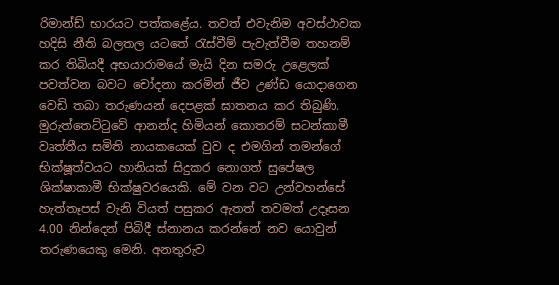රිමාන්ඩ් භාරයට පත්කළේය. තවත් එවැනිම අවස්ථාවක හදිසි නීති බලතල යටතේ රැස්වීම් පැවැත්වීම තහනම් කර තිබියදී අභයාරාමයේ මැයි දින සමරු උළෙලක් පවත්වන බවට චෝදනා කරමින් ජීව උණ්ඩ යොද‌ාගෙන වෙඩි තබා තරුණයන් දෙපළක් ඝාතනය කර තිබුණි.
මුරුත්තෙට්ටුවේ ආනන්ද හිමියන් කොතරම් සටන්කාමී වෘත්තීය සමිති නායකයෙක් වුව ද එමගින් තමන්ගේ භික්ෂූත්වයට හානියක් සිදුකර නොගත් සුපේෂල ශික්ෂාකාමී භික්ෂුවරයෙකි. මේ වන වට උන්වහන්සේ හැත්තෑපස් වැනි වියත් පසුකර ඇතත් තවමත් උදෑසන 4.00 නින්දෙන් පිබිදී ස්නානය කරන්නේ නව යොවුන් තරුණයෙකු මෙනි. අනතුරුව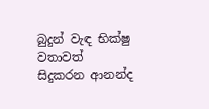බුදුන් වැඳ භික්ෂු වතාවත් සිදුකරන ආනන්ද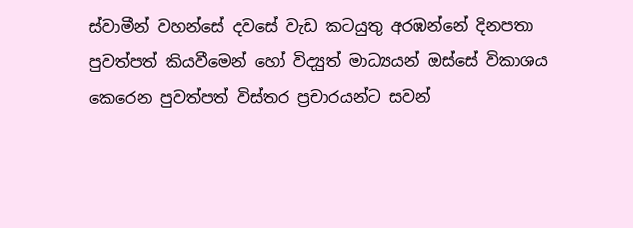ස්වාමීන් වහන්සේ දවසේ වැඩ කටයුතු අරඹන්නේ දිනපතා පුවත්පත් කියවීමෙන් හෝ විද්‍යුත් මාධ්‍යයන් ඔස්සේ විකාශය කෙරෙන පුවත්පත් විස්තර ප්‍රචාරයන්ට සවන්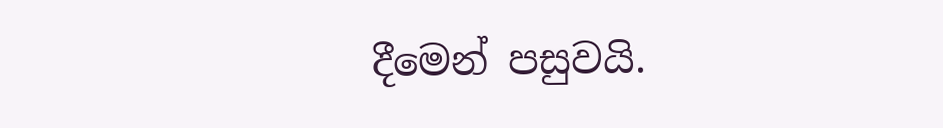දීමෙන් පසුවයි.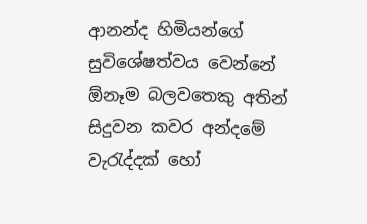ආනන්ද හිමියන්ගේ සුවිශේෂත්වය වෙන්නේ ඕනෑම බලවතෙකු අතින් සිදුවන කවර අන්දමේ වැරැද්දක් හෝ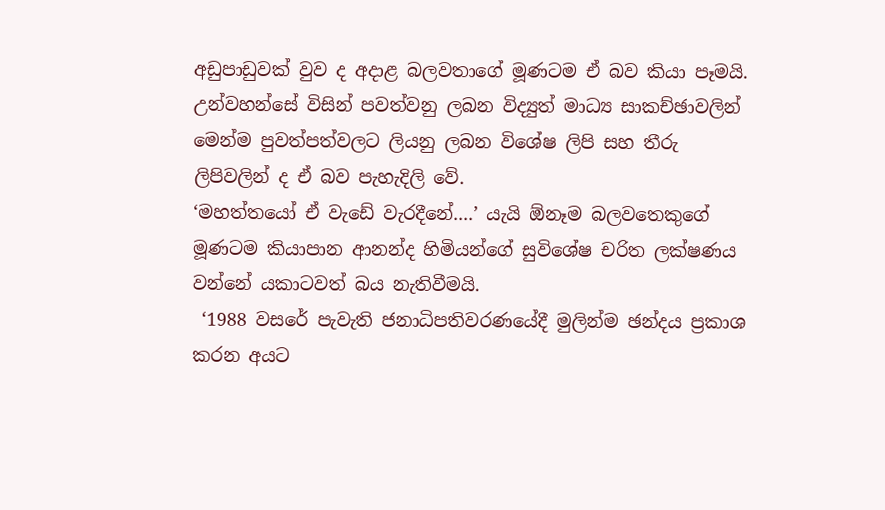අඩුපාඩුවක් වුව ද අද‌ාළ බලවතාගේ මූණටම ඒ බව කියා පෑමයි.
උන්වහන්සේ විසින් පවත්වනු ලබන විද්‍යුත් මාධ්‍ය සාකච්ඡාවලින් මෙන්ම පුවත්පත්වලට ලියනු ලබන විශේෂ ලිපි සහ තීරු ලිපිවලින් ද ඒ බව පැහැදිලි වේ.
‘මහත්තයෝ ඒ වැඩේ වැරදීනේ....’ යැයි ඕනෑම බලවතෙකුගේ මූණටම කියාපාන ආනන්ද හිමියන්ගේ සුවිශේෂ චරිත ලක්ෂණය වන්නේ යකාටවත් බය නැතිවීමයි.
 ‘1988 වසරේ පැවැති ජනාධිපතිවරණයේදී මුලින්ම ඡන්දය ප්‍රකාශ කරන අයට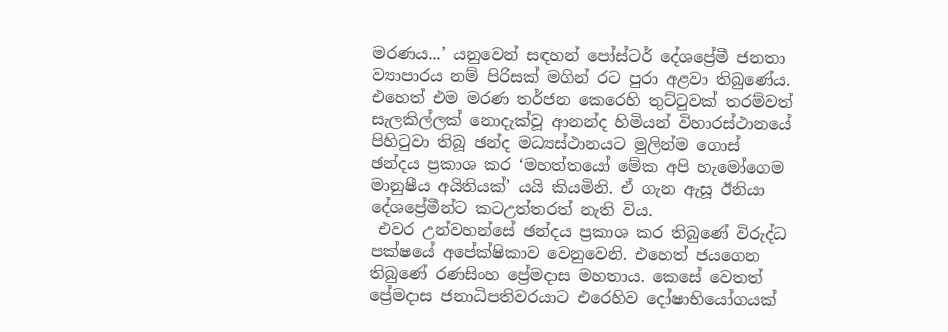මරණය...’ යනුවෙන් සඳහන් පෝස්ටර් දේශප්‍රේමී ජනතා ව්‍යාපාරය නම් පිරිසක් මගින් රට පුරා අළවා තිබුණේය. එහෙත් එම මරණ තර්ජන කෙරෙහි තුට්ටුවක් තරම්වත් සැලකිල්ලක් නොදැක්වූ ආනන්ද හිමියන් විහාරස්ථානයේ පිහිටුවා තිබූ ඡන්ද මධ්‍යස්ථානයට මුලින්ම ගොස් ඡන්දය ප්‍රකාශ කර ‘මහත්තයෝ මේක අපි හැමෝගෙම මානුෂීය අයිතියක්’ යයි කියමිනි. ඒ ගැන ඇසූ ඊනියා දේශප්‍රේමීන්ට කටඋත්තරත් නැති විය.
 එවර උන්වහන්සේ ඡන්දය ප්‍රකාශ කර තිබුණේ විරුද්ධ පක්ෂයේ අපේක්ෂිකාව වෙනුවෙනි. එහෙත් ජයගෙන තිබුණේ රණසිංහ ප්‍රේමද‌ාස මහතාය. කෙසේ වෙතත් ප්‍රේමද‌ාස ජනාධිපතිවරයාට එරෙහිව දෝෂාභියෝගයක්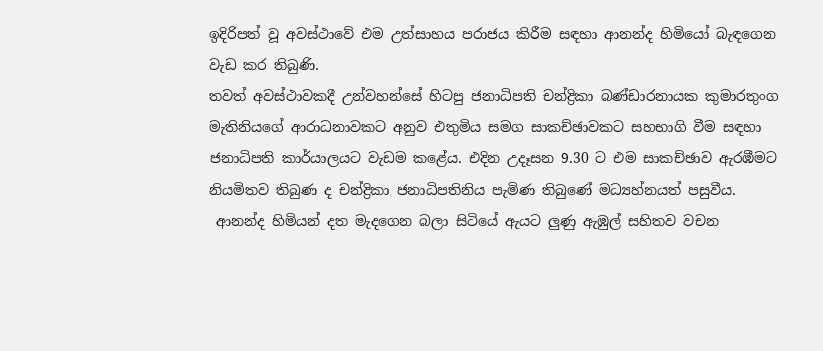ඉදිරිපත් වූ අවස්ථාවේ එම උත්සාහය පරාජය කිරීම සඳහා ආනන්ද හිමියෝ බැඳගෙන වැඩ කර තිබුණි.
තවත් අවස්ථාවකදී උන්වහන්සේ හිටපු ජනාධිපති චන්ද්‍රිකා බණ්ඩාරනායක කුමාරතුංග මැතිනියගේ ආරාධනාවකට අනුව එතුමිය සමග සාකච්ඡාවකට සහභාගි වීම සඳහා ජනාධිපති කාර්යාලයට වැඩම කළේය. එදින උදෑසන 9.30 ට එම සාකච්ඡාව ඇරඹීමට නියමිතව තිබුණ ද චන්ද්‍රිකා ජනාධිපතිනිය පැමිණ තිබුණේ මධ්‍යහ්නයත් පසුවීය.
 ආනන්ද හිමියන් දත මැදගෙන බලා සිටියේ ඇයට ලුණු ඇඹුල් සහිතව වචන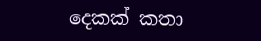දෙකක් කතා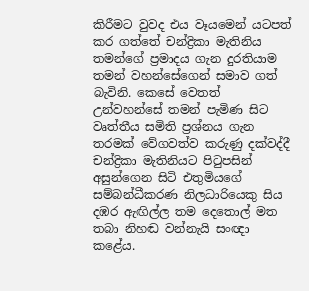කිරීමට වුවද එය වෑයමෙන් යටපත් කර ගත්තේ චන්ද්‍රිකා මැතිනිය තමන්ගේ ප්‍රමාදය ගැන දුරතියාම තමන් වහන්සේගෙන් සමාව ගත් බැවිනි. කෙසේ වෙතත් උන්වහන්සේ තමන් පැමිණ සිට වෘත්තීය සමිති ප්‍රශ්නය ගැන තරමක් වේගවත්ව කරුණු දක්වද්දී චන්ද්‍රිකා මැතිනියට පිටුපසින් අසුන්ගෙන සිටි එතුමියගේ සම්බන්ධීකරණ නිලධාරියෙකු සිය දඹර ඇඟිල්ල තම දෙතොල් මත තබා නිහඬ වන්නැයි සංඥ‌ා කළේය.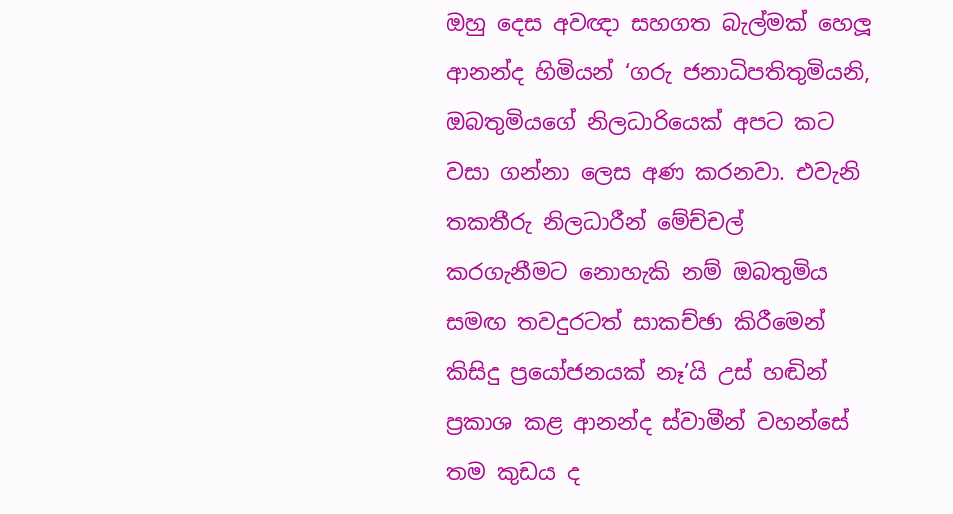ඔහු දෙස අවඥ‌ා සහගත බැල්මක් හෙලූ ආනන්ද හිමියන් ‘ගරු ජනාධිපතිතුමියනි, ඔබතුමියගේ නිලධාරියෙක් අපට කට වසා ගන්නා ලෙස අණ කරනවා. එවැනි තකතීරු නිලධාරීන් මේච්චල් කරගැනීමට නොහැකි නම් ඔබතුමිය සමඟ තවදුරටත් සාකච්ඡා කිරීමෙන් කිසිදු ප්‍රයෝජනයක් නෑ’යි උස් හඬින් ප්‍රකාශ කළ ආනන්ද ස්වාමීන් වහන්සේ තම කුඩය ද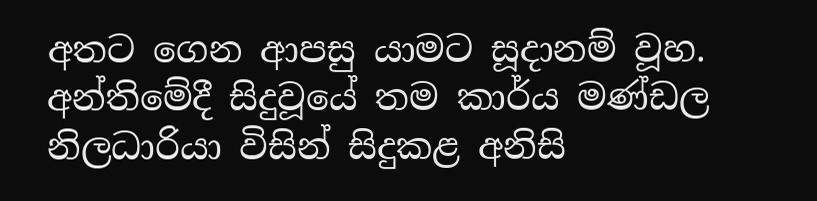අතට ගෙන ආපසු යාමට සූද‌ානම් වූහ. අන්තිමේදී සිදුවූයේ තම කාර්ය මණ්ඩල නිලධාරියා විසින් සිදුකළ අනිසි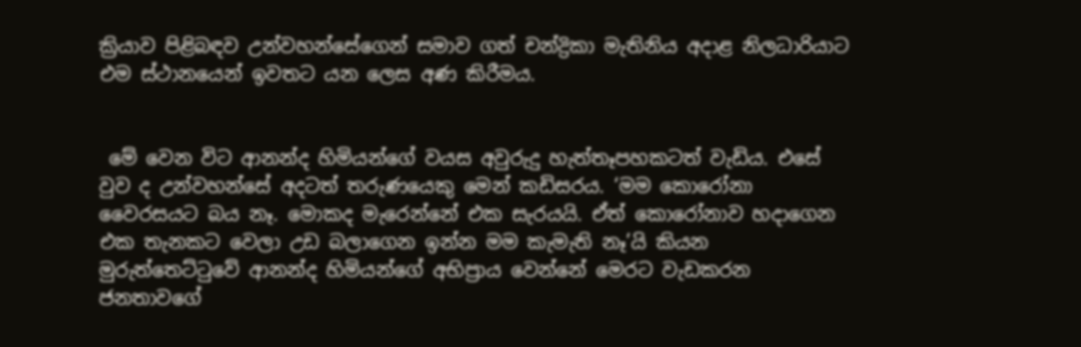ක්‍රියාව පිළිබඳව උන්වහන්සේගෙන් සමාව ගත් චන්ද්‍රිකා මැතිනිය අද‌ාළ නිලධාරියාට එම ස්ථානයෙන් ඉවතට යන ලෙස අණ කිරීමය.


 මේ වෙන විට ආනන්ද හිමියන්ගේ වයස අවුරුදු හැත්තෑපහකටත් වැඩිය. එසේ වුව ද උන්වහන්සේ අදටත් තරුණයෙකු මෙන් කඩිසරය. ‘මම කොරෝනා වෛරසයට බය නෑ. මොකද මැරෙන්නේ එක සැරයයි. ඒත් කොරෝනාව හද‌ාගෙන එක තැනකට වෙලා උඩ බලාගෙන ඉන්න මම කැමැති නෑ’යි කියන මුරුත්තෙට්ටුවේ ආනන්ද හිමියන්ගේ අභිප්‍රාය වෙන්නේ මෙරට වැඩකරන ජනතාවගේ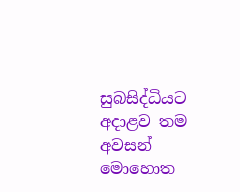සුබසිද්ධියට අද‌ාළව තම අවසන් මොහොත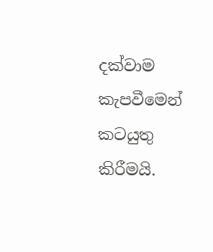දක්වාම කැපවීමෙන් කටයුතු කිරීමයි.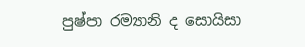පුෂ්පා රම්‍යානි ද සොයිසා